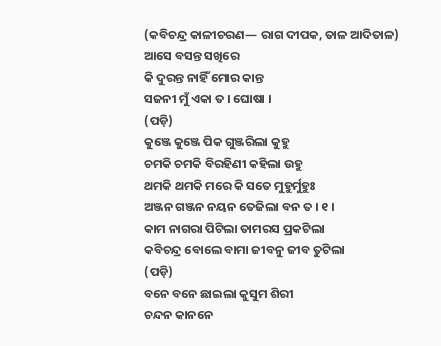(କବିଚନ୍ଦ୍ର କାଳୀଚରଣ— ରାଗ ଦୀପକ, ତାଳ ଆଦିତାଳ)
ଆସେ ବସନ୍ତ ସଖିରେ
କି ଦୁରନ୍ତ ନାହିଁ ମୋର କାନ୍ତ
ସଜନୀ ମୁଁ ଏକା ତ । ଘୋଷା ।
(ପଡ଼ି)
କୁଞ୍ଜେ କୁଞ୍ଜେ ପିକ ଗୁଞ୍ଜରିଲା କୁହୁ
ଚମକି ଚମକି ବିରହିଣୀ କହିଲା ଉହୁ
ଥମକି ଥମକି ମରେ କି ସତେ ମୁହୁର୍ମୁହୁଃ
ଅଞ୍ଜନ ଗଞ୍ଜନ ନୟନ ତେଜିଲା ବନ ତ । ୧ ।
କାମ ନାଗରା ପିଟିଲା ତାମରସ ପ୍ରକଟିଲା
କବିଚନ୍ଦ୍ର ବୋଲେ ବାମା ଜୀବନୁ ଜୀବ ତୁଟିଲା
(ପଡ଼ି)
ବନେ ବନେ ଛାଇଲା କୁସୁମ ଶିରୀ
ଚନ୍ଦନ କାନନେ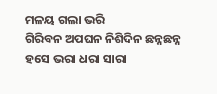ମଳୟ ଗଲା ଭରି
ଗିରିବନ ଅପଘନ ନିଶିଦିନ ଛନ୍ନଛନ୍ନ
ହସେ ଭରା ଧରା ସାରା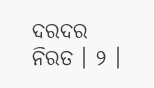ଦରଦର ନିରତ । ୨ ।